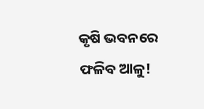କୃଷି ଭବନରେ ଫଳିବ ଆଳୁ!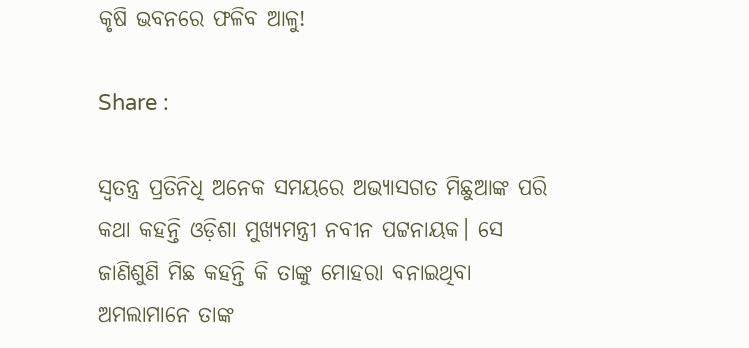କୃଷି ଭବନରେ ଫଳିବ ଆଳୁ!

Share :

ସ୍ବତନ୍ତ୍ର ପ୍ରତିନିଧି ଅନେକ ସମୟରେ ଅଭ୍ୟାସଗତ ମିଛୁଆଙ୍କ ପରି କଥା କହନ୍ତି ଓଡ଼ିଶା ମୁଖ୍ୟମନ୍ତ୍ରୀ ନବୀନ ପଟ୍ଟନାୟକ। ସେ ଜାଣିଶୁଣି ମିଛ କହନ୍ତି କି ତାଙ୍କୁ ମୋହରା ବନାଇଥିବା ଅମଲାମାନେ ତାଙ୍କ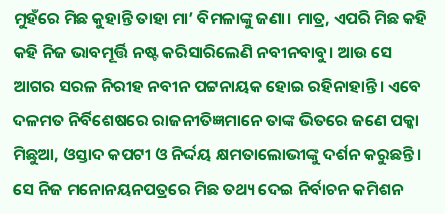ମୁହଁରେ ମିଛ କୁହାନ୍ତି ତାହା ମା’ ବିମଳାଙ୍କୁ ଜଣା। ମାତ୍ର, ଏପରି ମିଛ କହି କହି ନିଜ ଭାବମୂର୍ତ୍ତି ନଷ୍ଟ କରିସାରିଲେଣି ନବୀନବାବୁ। ଆଉ ସେ ଆଗର ସରଳ ନିରୀହ ନବୀନ ପଟ୍ଟନାୟକ ହୋଇ ରହିନାହାନ୍ତି। ଏବେ ଦଳମତ ନିର୍ବିଶେଷରେ ରାଜନୀତିଜ୍ଞମାନେ ତାଙ୍କ ଭିତରେ ଜଣେ ପକ୍କା ମିଛୁଆ, ଓସ୍ତାଦ କପଟୀ ଓ ନିର୍ଦ୍ଦୟ କ୍ଷମତାଲୋଭୀଙ୍କୁ ଦର୍ଶନ କରୁଛନ୍ତି। ସେ ନିଜ ମନୋନୟନପତ୍ରରେ ମିଛ ତଥ୍ୟ ଦେଇ ନିର୍ବାଚନ କମିଶନ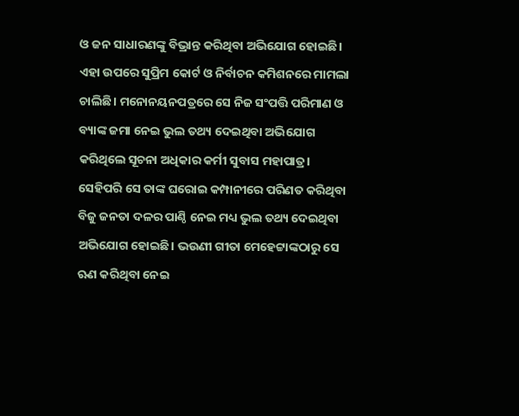ଓ ଜନ ସାଧାରଣଙ୍କୁ ବିଭ୍ରାନ୍ତ କରିଥିବା ଅଭିଯୋଗ ହୋଇଛି। ଏହା ଉପରେ ସୁପ୍ରିମ କୋର୍ଟ ଓ ନିର୍ବାଚନ କମିଶନରେ ମାମଲା ଚାଲିଛି। ମନୋନୟନପତ୍ରରେ ସେ ନିଜ ସଂପତ୍ତି ପରିମାଣ ଓ ବ୍ୟାଙ୍କ ଜମା ନେଇ ଭୁଲ ତଥ୍ୟ ଦେଇଥିବା ଅଭିଯୋଗ କରିଥିଲେ ସୂଚନା ଅଧିକାର କର୍ମୀ ସୁବାସ ମହାପାତ୍ର। ସେହିପରି ସେ ତାଙ୍କ ଘରୋଇ କମ୍ପାନୀରେ ପରିଣତ କରିଥିବା ବିଜୁ ଜନତା ଦଳର ପାଣ୍ଠି ନେଇ ମଧ୍ୟ ଭୁଲ ତଥ୍ୟ ଦେଇଥିବା ଅଭିଯୋଗ ହୋଇଛି। ଭଉଣୀ ଗୀତା ମେହେଟ୍ଟାଙ୍କଠାରୁ ସେ ଋଣ କରିଥିବା ନେଇ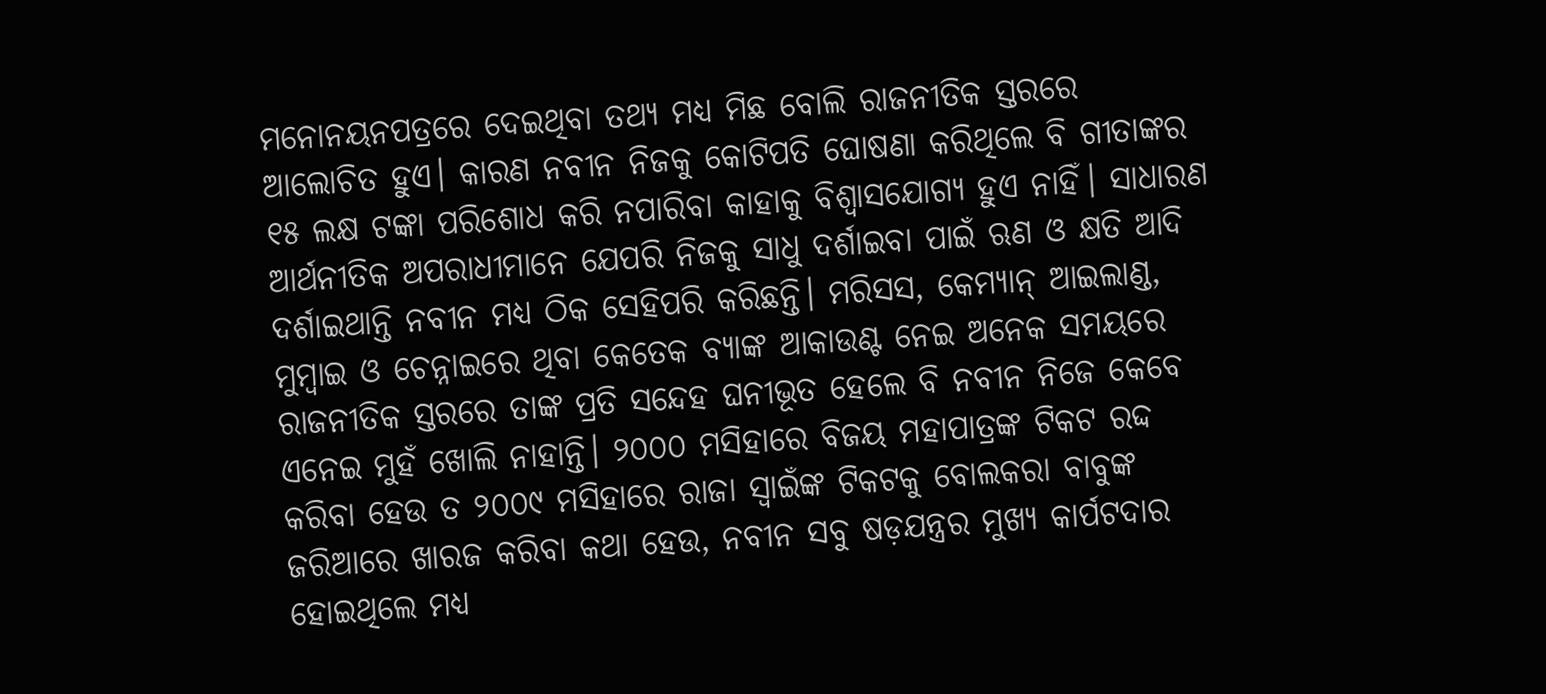ମନୋନୟନପତ୍ରରେ ଦେଇଥିବା ତଥ୍ୟ ମଧ୍ୟ ମିଛ ବୋଲି ରାଜନୀତିକ ସ୍ତରରେ ଆଲୋଚିତ ହୁଏ। କାରଣ ନବୀନ ନିଜକୁ କୋଟିପତି ଘୋଷଣା କରିଥିଲେ ବି ଗୀତାଙ୍କର ୧୫ ଲକ୍ଷ ଟଙ୍କା ପରିଶୋଧ କରି ନପାରିବା କାହାକୁ ବିଶ୍ବାସଯୋଗ୍ୟ ହୁଏ ନାହିଁ। ସାଧାରଣ ଆର୍ଥନୀତିକ ଅପରାଧୀମାନେ ଯେପରି ନିଜକୁ ସାଧୁ ଦର୍ଶାଇବା ପାଇଁ ଋଣ ଓ କ୍ଷତି ଆଦି ଦର୍ଶାଇଥାନ୍ତି ନବୀନ ମଧ୍ୟ ଠିକ ସେହିପରି କରିଛନ୍ତି। ମରିସସ, କେମ୍ୟାନ୍‌ ଆଇଲାଣ୍ଡ, ମୁମ୍ବାଇ ଓ ଚେନ୍ନାଇରେ ଥିବା କେତେକ ବ୍ୟାଙ୍କ ଆକାଉଣ୍ଟ ନେଇ ଅନେକ ସମୟରେ ରାଜନୀତିକ ସ୍ତରରେ ତାଙ୍କ ପ୍ରତି ସନ୍ଦେହ ଘନୀଭୂତ ହେଲେ ବି ନବୀନ ନିଜେ କେବେ ଏନେଇ ମୁହଁ ଖୋଲି ନାହାନ୍ତି। ୨୦୦୦ ମସିହାରେ ବିଜୟ ମହାପାତ୍ରଙ୍କ ଟିକଟ ରଦ୍ଦ କରିବା ହେଉ ତ ୨୦୦୯ ମସିହାରେ ରାଜା ସ୍ବାଇଁଙ୍କ ଟିକଟକୁ ବୋଲକରା ବାବୁଙ୍କ ଜରିଆରେ ଖାରଜ କରିବା କଥା ହେଉ, ନବୀନ ସବୁ ଷଡ଼ଯନ୍ତ୍ରର ମୁଖ୍ୟ କାର୍ପଟଦାର ହୋଇଥିଲେ ମଧ୍ୟ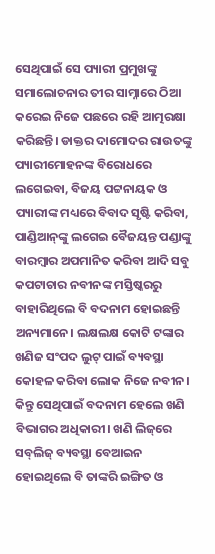ସେଥିପାଇଁ ସେ ପ୍ୟାରୀ ପ୍ରମୁଖଙ୍କୁ ସମାଲୋଚନାର ତୀର ସାମ୍ନାରେ ଠିଆ କରେଇ ନିଜେ ପଛରେ ରହି ଆତ୍ମରକ୍ଷା କରିଛନ୍ତି। ଡାକ୍ତର ଦାମୋଦର ରାଉତଙ୍କୁ ପ୍ୟାରୀମୋହନଙ୍କ ବିରୋଧରେ ଲଗେଇବା, ବିଜୟ ପଟ୍ଟନାୟକ ଓ ପ୍ୟାରୀଙ୍କ ମଧ୍ୟରେ ବିବାଦ ସୃଷ୍ଟି କରିବା, ପାଣ୍ଡିଆନ୍‌ଙ୍କୁ ଲଗେଇ ବୈଜୟନ୍ତ ପଣ୍ଡାଙ୍କୁ ବାରମ୍ବାର ଅପମାନିତ କରିବା ଆଦି ସବୁ କପଟାଚାର ନବୀନଙ୍କ ମସ୍ତିଷ୍କରରୁ ବାହାରିଥିଲେ ବି ବଦନାମ ହୋଇଛନ୍ତି ଅନ୍ୟମାନେ। ଲକ୍ଷଲକ୍ଷ କୋଟି ଟଙ୍କାର ଖଣିଜ ସଂପଦ ଲୁଟ୍‌ ପାଇଁ ବ୍ୟବସ୍ଥା କୋହଳ କରିବା ଲୋକ ନିଜେ ନବୀନ। କିନ୍ତୁ ସେଥିପାଇଁ ବଦନାମ ହେଲେ ଖଣି ବିଭାଗର ଅଧିକାରୀ। ଖଣି ଲିଜ୍‌ରେ ସବ୍‌ଲିଜ୍‌ ବ୍ୟବସ୍ଥା ବେଆଇନ ହୋଇଥିଲେ ବି ତାଙ୍କରି ଇଙ୍ଗିତ ଓ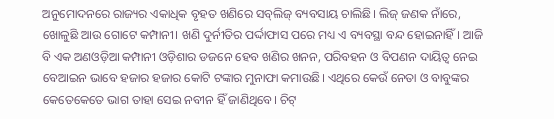ଅନୁମୋଦନରେ ରାଜ୍ୟର ଏକାଧିକ ବୃହତ ଖଣିରେ ସବ୍‌ଲିଜ୍‌ ବ୍ୟବସାୟ ଚାଲିଛି। ଲିଜ୍‌ ଜଣକ ନାଁରେ, ଖୋଳୁଛି ଆଉ ଗୋଟେ କମ୍ପାନୀ। ଖଣି ଦୁର୍ନୀତିର ପର୍ଦ୍ଦାଫାସ ପରେ ମଧ୍ୟ ଏ ବ୍ୟବସ୍ଥା ବନ୍ଦ ହୋଇନାହିଁ। ଆଜି ବି ଏକ ଅଣଓଡ଼ିଆ କମ୍ପାନୀ ଓଡ଼ିଶାର ଡଜନେ ହେବ ଖଣିର ଖନନ, ପରିବହନ ଓ ବିପଣନ ଦାୟିତ୍ବ ନେଇ ବେଆଇନ ଭାବେ ହଜାର ହଜାର କୋଟି ଟଙ୍କାର ମୁନାଫା କମାଉଛି। ଏଥିରେ କେଉଁ ନେତା ଓ ବାବୁଙ୍କର କେତେକେତେ ଭାଗ ତାହା ସେଇ ନବୀନ ହିଁ ଜାଣିଥିବେ। ଚିଟ୍‌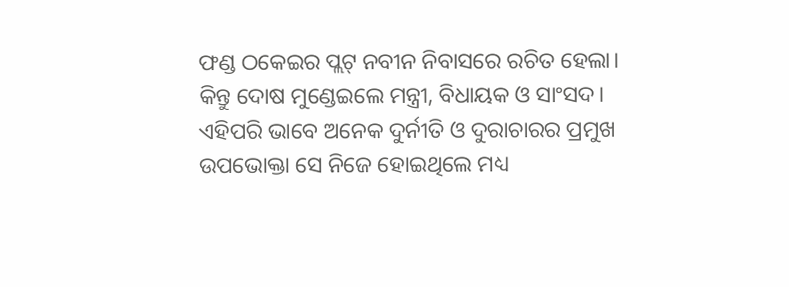ଫଣ୍ଡ ଠକେଇର ପ୍ଲଟ୍‌ ନବୀନ ନିବାସରେ ରଚିତ ହେଲା। କିନ୍ତୁ ଦୋଷ ମୁଣ୍ଡେଇଲେ ମନ୍ତ୍ରୀ, ବିଧାୟକ ଓ ସାଂସଦ। ଏହିପରି ଭାବେ ଅନେକ ଦୁର୍ନୀତି ଓ ଦୁରାଚାରର ପ୍ରମୁଖ ଉପଭୋକ୍ତା ସେ ନିଜେ ହୋଇଥିଲେ ମଧ୍ୟ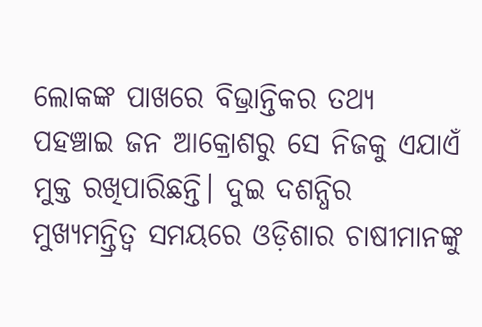ଲୋକଙ୍କ ପାଖରେ ବିଭ୍ରାନ୍ତିକର ତଥ୍ୟ ପହଞ୍ଚାଇ ଜନ ଆକ୍ରୋଶରୁ ସେ ନିଜକୁ ଏଯାଏଁ ମୁକ୍ତ ରଖିପାରିଛନ୍ତି। ଦୁଇ ଦଶନ୍ଧିର ମୁଖ୍ୟମନ୍ତ୍ରିତ୍ବ ସମୟରେ ଓଡ଼ିଶାର ଚାଷୀମାନଙ୍କୁ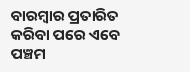ବାରମ୍ବାର ପ୍ରତାରିତ କରିବା ପରେ ଏବେ ପଞ୍ଚମ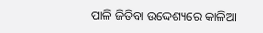ପାଳି ଜିତିବା ଉଦ୍ଦେଶ୍ୟରେ କାଳିଆ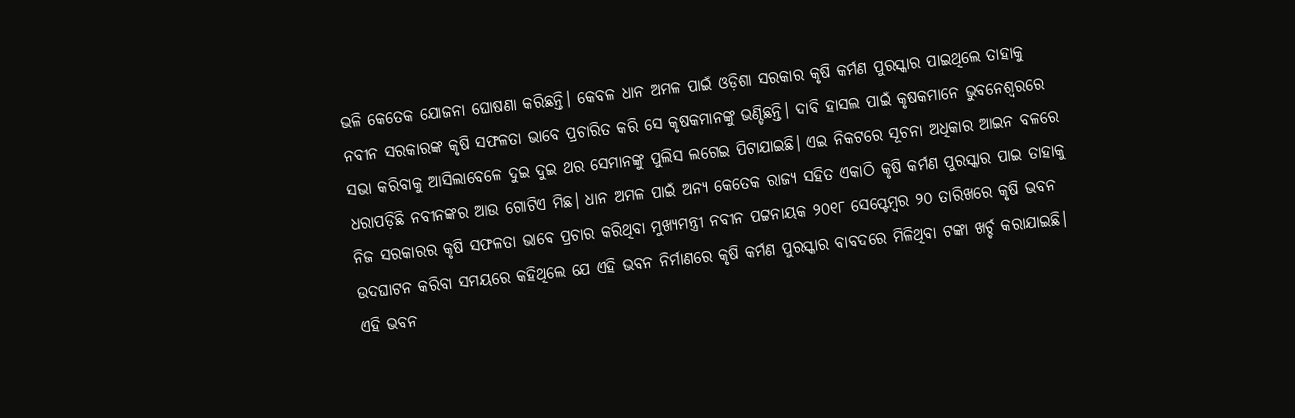ଭଳି କେତେକ ଯୋଜନା ଘୋଷଣା କରିଛନ୍ତି। କେବଳ ଧାନ ଅମଳ ପାଇଁ ଓଡ଼ିଶା ସରକାର କୃଷି କର୍ମଣ ପୁରସ୍କାର ପାଇଥିଲେ ତାହାକୁ ନବୀନ ସରକାରଙ୍କ କୃଷି ସଫଳତା ଭାବେ ପ୍ରଚାରିତ କରି ସେ କୃଷକମାନଙ୍କୁ ଭଣ୍ଡିଛନ୍ତି। ଦାବି ହାସଲ ପାଇଁ କୃଷକମାନେ ଭୁବନେଶ୍ବରରେ ସଭା କରିବାକୁ ଆସିଲାବେଳେ ଦୁଇ ଦୁଇ ଥର ସେମାନଙ୍କୁ ପୁଲିସ ଲଗେଇ ପିଟାଯାଇଛି। ଏଇ ନିକଟରେ ସୂଚନା ଅଧିକାର ଆଇନ ବଳରେ ଧରାପଡ଼ିଛି ନବୀନଙ୍କର ଆଉ ଗୋଟିଏ ମିଛ। ଧାନ ଅମଳ ପାଇଁ ଅନ୍ୟ କେତେକ ରାଜ୍ୟ ସହିତ ଏକାଠି କୃଷି କର୍ମଣ ପୁରସ୍କାର ପାଇ ତାହାକୁ ନିଜ ସରକାରର କୃଷି ସଫଳତା ଭାବେ ପ୍ରଚାର କରିଥିବା ମୁଖ୍ୟମନ୍ତ୍ରୀ ନବୀନ ପଟ୍ଟନାୟକ ୨୦୧୮ ସେପ୍ଟେମ୍ବର ୨୦ ତାରିଖରେ କୃଷି ଭବନ ଉଦଘାଟନ କରିବା ସମୟରେ କହିଥିଲେ ଯେ ଏହି ଭବନ ନିର୍ମାଣରେ କୃଷି କର୍ମଣ ପୁରସ୍କାର ବାବଦରେ ମିଳିଥିବା ଟଙ୍କା ଖର୍ଚ୍ଚ କରାଯାଇଛି। ଏହି ଭବନ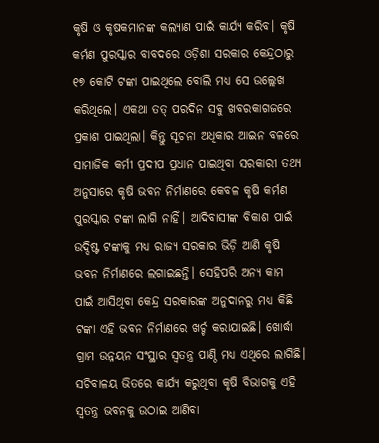କୃଷି ଓ କୃଷକମାନଙ୍କ କଲ୍ୟାଣ ପାଇଁ କାର୍ଯ୍ୟ କରିବ। କୃଷି କର୍ମଣ ପୁରସ୍କାର ବାବଦରେ ଓଡ଼ିଶା ସରକାର କେନ୍ଦ୍ରଠାରୁ ୧୭ କୋଟି ଟଙ୍କା ପାଇଥିଲେ ବୋଲି ମଧ୍ୟ ସେ ଉଲ୍ଲେଖ କରିଥିଲେ। ଏକଥା ତତ୍‌ ପରଦିନ ସବୁ ଖବରକାଗଜରେ ପ୍ରକାଶ ପାଇଥିଲା। କିନ୍ତୁ ସୂଚନା ଅଧିକାର ଆଇନ ବଳରେ ସାମାଜିକ କର୍ମୀ ପ୍ରଦୀପ ପ୍ରଧାନ ପାଇଥିବା ସରକାରୀ ତଥ୍ୟ ଅନୁସାରେ କୃଷି ଭବନ ନିର୍ମାଣରେ କେବଳ କୃଷି କର୍ମଣ ପୁରସ୍କାର ଟଙ୍କା ଲାଗି ନାହିଁ। ଆଦିବାସୀଙ୍କ ବିକାଶ ପାଇଁ ଉଦ୍ଦିଷ୍ଟ ଟଙ୍କାକୁ ମଧ୍ୟ ରାଜ୍ୟ ସରକାର ଭିଡ଼ି ଆଣି କୃଷି ଭବନ ନିର୍ମାଣରେ ଲଗାଇଛନ୍ତି। ସେହିପରି ଅନ୍ୟ କାମ ପାଇଁ ଆସିଥିବା କେନ୍ଦ୍ର ସରକାରଙ୍କ ଅନୁଦାନରୁ ମଧ୍ୟ କିଛି ଟଙ୍କା ଏହି ଭବନ ନିର୍ମାଣରେ ଖର୍ଚ୍ଚ କରାଯାଇଛି। ଖୋର୍ଦ୍ଧା ଗ୍ରାମ ଉନ୍ନୟନ ସଂସ୍ଥାର ସ୍ବତନ୍ତ୍ର ପାଣ୍ଠି ମଧ୍ୟ ଏଥିରେ ଲାଗିଛି। ସଚିବାଳୟ ଭିତରେ କାର୍ଯ୍ୟ କରୁଥିବା କୃଷି ବିଭାଗକୁ ଏହି ସ୍ବତନ୍ତ୍ର ଭବନକୁ ଉଠାଇ ଆଣିବା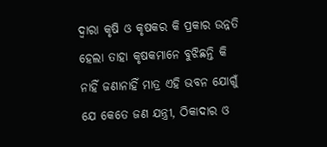ଦ୍ବାରା କୃଷି ଓ କୃଷକର କି ପ୍ରକାର ଉନ୍ନତି ହେଲା ତାହା କୃଷକମାନେ ବୁଝିଛନ୍ତି କି ନାହିଁ ଜଣାନାହିଁ ମାତ୍ର ଏହି ଭବନ ଯୋଗୁଁ ଯେ କେତେ ଜଣ ଯନ୍ତ୍ରୀ, ଠିକାଦାର ଓ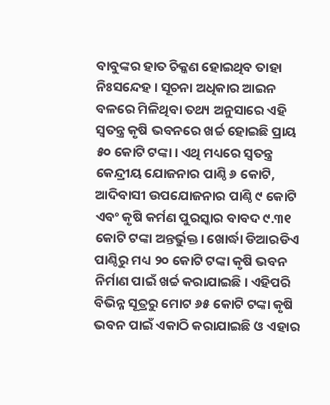ବାବୁଙ୍କର ହାତ ଚିକ୍କଣ ହୋଇଥିବ ତାହା ନିଃସନ୍ଦେହ। ସୂଚନା ଅଧିକାର ଆଇନ ବଳରେ ମିଳିଥିବା ତଥ୍ୟ ଅନୁସାରେ ଏହି ସ୍ବତନ୍ତ୍ର କୃଷି ଭବନରେ ଖର୍ଚ୍ଚ ହୋଇଛି ପ୍ରାୟ ୫୦ କୋଟି ଟଙ୍କା। ଏଥି ମଧ୍ୟରେ ସ୍ବତନ୍ତ୍ର କେନ୍ଦ୍ରୀୟ ଯୋଜନାର ପାଣ୍ଠି ୬ କୋଟି, ଆଦିବାସୀ ଉପଯୋଜନାର ପାଣ୍ଠି ୯ କୋଟି ଏବଂ କୃଷି କର୍ମଣ ପୁରସ୍କାର ବାବଦ ୯.୩୧ କୋଟି ଟଙ୍କା ଅନ୍ତର୍ଭୁକ୍ତ। ଖୋର୍ଦ୍ଧା ଡିଆରଡିଏ ପାଣ୍ଠିରୁ ମଧ୍ୟ ୨୦ କୋଟି ଟଙ୍କା କୃଷି ଭବନ ନିର୍ମାଣ ପାଇଁ ଖର୍ଚ୍ଚ କରାଯାଇଛି। ଏହିପରି ବିଭିନ୍ନ ସୂତ୍ରରୁ ମୋଟ ୬୫ କୋଟି ଟଙ୍କା କୃଷି ଭବନ ପାଇଁ ଏକାଠି କରାଯାଇଛି ଓ ଏହାର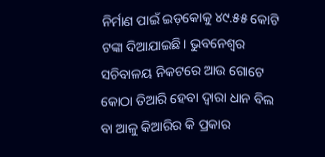ନିର୍ମାଣ ପାଇଁ ଇଡ଼କୋକୁ ୪୯.୫୫ କୋଟି ଟଙ୍କା ଦିଆଯାଇଛି। ଭୁବନେଶ୍ବର ସଚିବାଳୟ ନିକଟରେ ଆଉ ଗୋଟେ କୋଠା ତିଆରି ହେବା ଦ୍ବାରା ଧାନ ବିଲ ବା ଆଳୁ କିଆରିର କି ପ୍ରକାର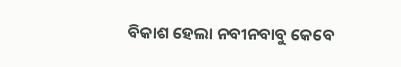ବିକାଶ ହେଲା ନବୀନବାବୁ କେବେ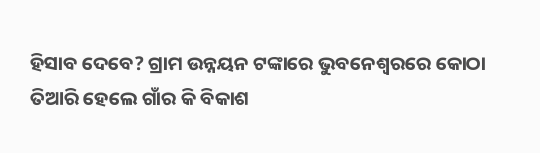ହିସାବ ଦେବେ? ଗ୍ରାମ ଉନ୍ନୟନ ଟଙ୍କାରେ ଭୁବନେଶ୍ବରରେ କୋଠା ତିଆରି ହେଲେ ଗାଁର କି ବିକାଶ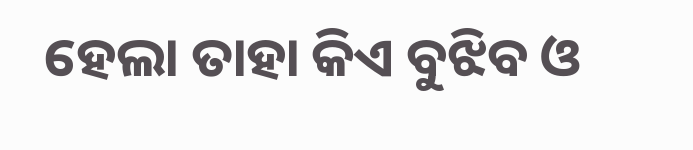ହେଲା ତାହା କିଏ ବୁଝିବ ଓ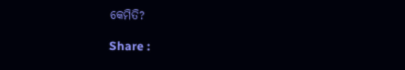କେମିତି?

Share :